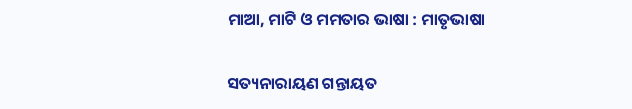ମାଆ, ମାଟି ଓ ମମତାର ଭାଷା : ମାତୃଭାଷା

ସତ୍ୟନାରାୟଣ ଗନ୍ତାୟତ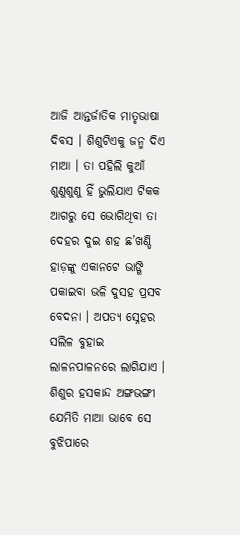ଆଜି ଆନ୍ତର୍ଜାତିକ ମାତୃଭାଷା ଦିବସ । ଶିଶୁଟିଏକୁ ଜନ୍ମ ଦିଏ ମାଆ । ତା ପହିଲି କୁଆଁ ଶୁଣୁଶୁଣୁ ହିଁ ଭୁଲିଯାଏ ଟିକକ ଆଗରୁ ସେ ଭୋଗିଥିବା ତା ଦେହର ଦୁଇ ଶହ ଛ’ଖଣ୍ଡି ହାଡ଼ଙ୍କୁ ଏକାନଟେ ଭାଙ୍ଗି ପକାଇବା ଭଳି ଦୁସହ ପ୍ରସବ ବେଦନା । ଅପତ୍ୟ ସ୍ନେହର ସଲିଳ ବୁହାଇ ଲାଳନପାଳନରେ ଲାଗିଯାଏ । ଶିଶୁର ହସକାନ୍ଦ ଅଙ୍ଗଭଙ୍ଗୀ ଯେମିତି ମାଆ ଭାବେ ସେ ବୁଝିପାରେ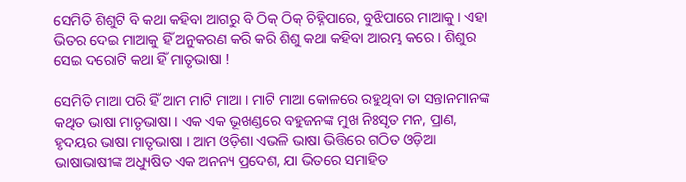ସେମିତି ଶିଶୁଟି ବି କଥା କହିବା ଆଗରୁ ବି ଠିକ୍ ଠିକ୍ ଚିହ୍ନିପାରେ, ବୁଝିପାରେ ମାଆକୁ । ଏହା ଭିତର ଦେଇ ମାଆକୁ ହିଁ ଅନୁକରଣ କରି କରି ଶିଶୁ କଥା କହିବା ଆରମ୍ଭ କରେ । ଶିଶୁର ସେଇ ଦରୋଟି କଥା ହିଁ ମାତୃଭାଷା !

ସେମିତି ମାଆ ପରି ହିଁ ଆମ ମାଟି ମାଆ । ମାଟି ମାଆ କୋଳରେ ରହୁଥିବା ତା ସନ୍ତାନମାନଙ୍କ କଥିତ ଭାଷା ମାତୃଭାଷା । ଏକ ଏକ ଭୂଖଣ୍ଡରେ ବହୁଜନଙ୍କ ମୁଖ ନିଃସୃତ ମନ, ପ୍ରାଣ, ହୃଦୟର ଭାଷା ମାତୃଭାଷା । ଆମ ଓଡ଼ିଶା ଏଭଳି ଭାଷା ଭିତ୍ତିରେ ଗଠିତ ଓଡ଼ିଆ ଭାଷାଭାଷୀଙ୍କ ଅଧ୍ୟୁଷିତ ଏକ ଅନନ୍ୟ ପ୍ରଦେଶ, ଯା ଭିତରେ ସମାହିତ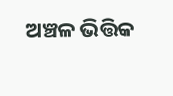ଅଞ୍ଚଳ ଭିତ୍ତିକ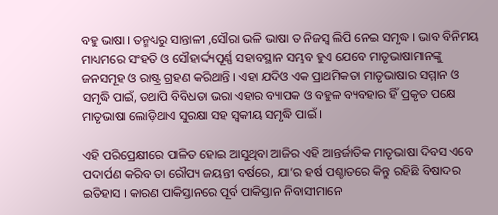ବହୁ ଭାଷା । ତନ୍ମଧ୍ୟରୁ ସାନ୍ତାଳୀ ,ସୌରା ଭଳି ଭାଷା ତ ନିଜସ୍ୱ ଲିପି ନେଇ ସମୃଦ୍ଧ । ଭାବ ବିନିମୟ ମାଧ୍ୟମରେ ସଂହତି ଓ ସୌହାର୍ଦ୍ଦ୍ୟପୂର୍ଣ୍ଣ ସହାବସ୍ଥାନ ସମ୍ଭବ ହୁଏ ଯେବେ ମାତୃଭାଷାମାନଙ୍କୁ ଜନସମୂହ ଓ ରାଷ୍ଟ୍ର ଗ୍ରହଣ କରିଥାନ୍ତି । ଏହା ଯଦିଓ ଏକ ପ୍ରାଥମିକତା ମାତୃଭାଷାର ସମ୍ମାନ ଓ ସମୃଦ୍ଧି ପାଇଁ, ତଥାପି ବିବିଧତା ଭରା ଏହାର ବ୍ୟାପକ ଓ ବହୁଳ ବ୍ୟବହାର ହିଁ ପ୍ରକୃତ ପକ୍ଷେ ମାତୃଭାଷା ଲୋଡ଼ିଥାଏ ସୁରକ୍ଷା ସହ ସ୍ୱକୀୟ ସମୃଦ୍ଧି ପାଇଁ ।

ଏହି ପରିପ୍ରେକ୍ଷୀରେ ପାଳିତ ହୋଇ ଆସୁଥିବା ଆଜିର ଏହି ଆନ୍ତର୍ଜାତିକ ମାତୃଭାଷା ଦିବସ ଏବେ ପଦାର୍ପଣ କରିବ ତା ରୌପ୍ୟ ଜୟନ୍ତୀ ବର୍ଷରେ, ଯା’ର ହର୍ଷ ପଶ୍ଚାତରେ କିନ୍ତୁ ରହିଛି ବିଷାଦର ଇତିହାସ । କାରଣ ପାକିସ୍ତାନରେ ପୂର୍ବ ପାକିସ୍ତାନ ନିବାସୀମାନେ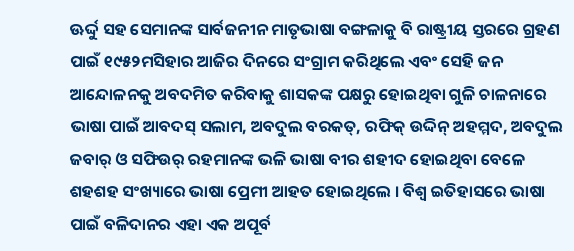ଊର୍ଦ୍ଦୁ ସହ ସେମାନଙ୍କ ସାର୍ବଜନୀନ ମାତୃଭାଷା ବଙ୍ଗଳାକୁ ବି ରାଷ୍ଟ୍ରୀୟ ସ୍ତରରେ ଗ୍ରହଣ ପାଇଁ ୧୯୫୨ମସିହାର ଆଜିର ଦିନରେ ସଂଗ୍ରାମ କରିଥିଲେ ଏବଂ ସେହି ଜନ ଆନ୍ଦୋଳନକୁ ଅବଦମିତ କରିବାକୁ ଶାସକଙ୍କ ପକ୍ଷରୁ ହୋଇଥିବା ଗୁଳି ଚାଳନାରେ ଭାଷା ପାଇଁ ଆବଦସ୍ ସଲାମ, ଅବଦୁଲ ବରକତ୍, ରଫିକ୍ ଉଦ୍ଦିନ୍ ଅହମ୍ମଦ, ଅବଦୁଲ ଜବାର୍ ଓ ସଫିଉର୍ ରହମାନଙ୍କ ଭଳି ଭାଷା ବୀର ଶହୀଦ ହୋଇଥିବା ବେଳେ ଶହଶହ ସଂଖ୍ୟାରେ ଭାଷା ପ୍ରେମୀ ଆହତ ହୋଇଥିଲେ । ବିଶ୍ୱ ଇତିହାସରେ ଭାଷା ପାଇଁ ବଳିଦାନର ଏହା ଏକ ଅପୂର୍ବ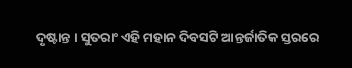ଦୃଷ୍ଟାନ୍ତ । ସୁତରାଂ ଏହି ମହାନ ଦିବସଟି ଆନ୍ତର୍ଜାତିକ ସ୍ତରରେ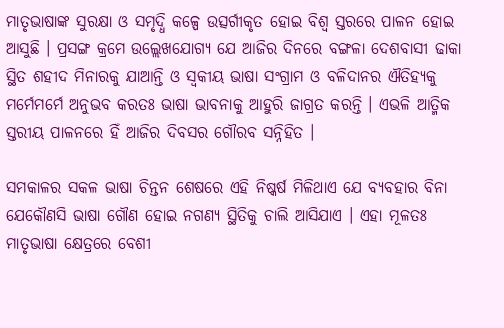ମାତୃଭାଷାଙ୍କ ସୁରକ୍ଷା ଓ ସମୃଦ୍ଧି କଳ୍ପେ ଉତ୍ସର୍ଗୀକୃତ ହୋଇ ବିଶ୍ୱ ସ୍ତରରେ ପାଳନ ହୋଇ ଆସୁଛି । ପ୍ରସଙ୍ଗ କ୍ରମେ ଉଲ୍ଲେଖଯୋଗ୍ୟ ଯେ ଆଜିର ଦିନରେ ବଙ୍ଗଳା ଦେଶବାସୀ ଢାକା ସ୍ଥିତ ଶହୀଦ ମିନାରକୁ ଯାଆନ୍ତି ଓ ସ୍ୱକୀୟ ଭାଷା ସଂଗ୍ରାମ ଓ ବଳିଦାନର ଐତିହ୍ୟକୁ ମର୍ମେମର୍ମେ ଅନୁଭବ କରତଃ ଭାଷା ଭାବନାକୁ ଆହୁରି ଜାଗ୍ରତ କରନ୍ତି । ଏଭଳି ଆତ୍ମିକ ସ୍ତରୀୟ ପାଳନରେ ହିଁ ଆଜିର ଦିବସର ଗୌରବ ସନ୍ନିହିତ ।

ସମକାଳର ସକଳ ଭାଷା ଚିନ୍ତନ ଶେଷରେ ଏହି ନିଷ୍କର୍ଷ ମିଳିଥାଏ ଯେ ବ୍ୟବହାର ବିନା ଯେକୌଣସି ଭାଷା ଗୌଣ ହୋଇ ନଗଣ୍ୟ ସ୍ଥିତିକୁ ଚାଲି ଆସିଯାଏ । ଏହା ମୂଳତଃ ମାତୃଭାଷା କ୍ଷେତ୍ରରେ ବେଶୀ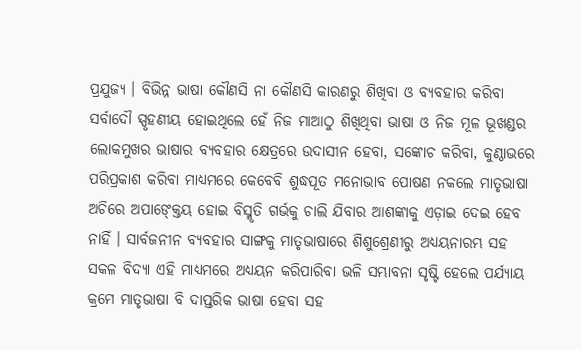ପ୍ରଯୁଜ୍ୟ । ବିଭିନ୍ନ ଭାଷା କୌଣସି ନା କୌଣସି କାରଣରୁ ଶିଖିବା ଓ ବ୍ୟବହାର କରିବା ସର୍ବାଦୌ ସ୍ପୃହଣୀୟ ହୋଇଥିଲେ ହେଁ ନିଜ ମାଆଠୁ ଶିଖିଥିବା ଭାଷା ଓ ନିଜ ମୂଳ ଭୂଖଣ୍ଡର ଲୋକମୁଖର ଭାଷାର ବ୍ୟବହାର କ୍ଷେତ୍ରରେ ଉଦାସୀନ ହେବା, ସଙ୍କୋଚ କରିବା, କୁଣ୍ଠାଭରେ ପରିପ୍ରକାଶ କରିବା ମାଧ୍ୟମରେ କେବେବି ଶୁଦ୍ଧପୂତ ମନୋଭାବ ପୋଷଣ ନକଲେ ମାତୃଭାଷା ଅଚିରେ ଅପାଙ୍କ୍ତେୟ ହୋଇ ବିସ୍ମୃତି ଗର୍ଭକୁ ଚାଲି ଯିବାର ଆଶଙ୍କାକୁ ଏଡ଼ାଇ ଦେଇ ହେବ ନାହିଁ । ସାର୍ବଜନୀନ ବ୍ୟବହାର ସାଙ୍ଗକୁ ମାତୃଭାଷାରେ ଶିଶୁଶ୍ରେଣୀରୁ ଅଧ୍ୟୟନାରମ୍ଭ ସହ ସକଳ ବିଦ୍ୟା ଏହି ମାଧ୍ୟମରେ ଅଧ୍ୟୟନ କରିପାରିବା ଭଳି ସମ୍ଭାବନା ସୃଷ୍ଟି ହେଲେ ପର୍ଯ୍ୟାୟ କ୍ରମେ ମାତୃଭାଷା ବି ଦାପ୍ତରିକ ଭାଷା ହେବା ସହ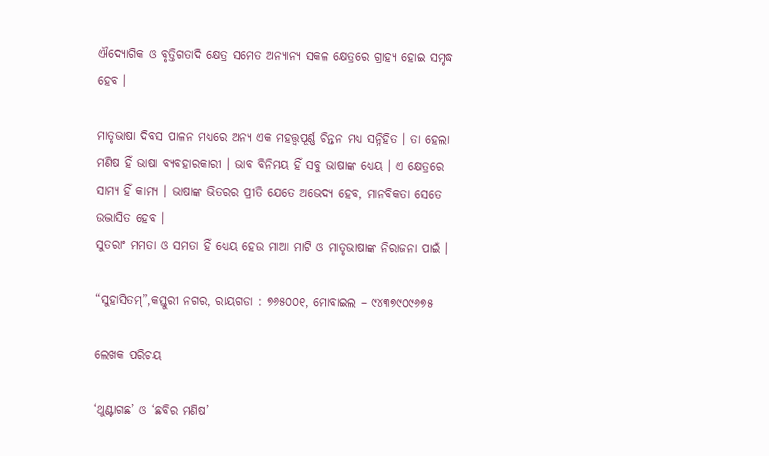ଐଦ୍ୟୋଗିକ ଓ ବୃତ୍ତିଗତାଦି କ୍ଷେତ୍ର ସମେତ ଅନ୍ୟାନ୍ୟ ସକଳ କ୍ଷେତ୍ରରେ ଗ୍ରାହ୍ୟ ହୋଇ ସମୃଦ୍ଧ ହେବ ।

ମାତୃଭାଷା ଦିବସ ପାଳନ ମଧ୍ୟରେ ଅନ୍ୟ ଏକ ମହତ୍ତ୍ୱପୂର୍ଣ୍ଣ ଚିନ୍ତନ ମଧ୍ୟ ସନ୍ନିହିତ । ତା ହେଲା ମଣିଷ ହିଁ ଭାଷା ବ୍ୟବହାରକାରୀ । ଭାବ ବିନିମୟ ହିଁ ସବୁ ଭାଷାଙ୍କ ଧ୍ୟେୟ । ଏ କ୍ଷେତ୍ରରେ ସାମ୍ୟ ହିଁ କାମ୍ୟ । ଭାଷାଙ୍କ ଭିତରର ପ୍ରୀତି ଯେତେ ଅଭେଦ୍ୟ ହେବ, ମାନବିକତା ସେତେ ଉଦ୍ଭାସିତ ହେବ ।
ସୁତରାଂ ମମତା ଓ ସମତା ହିଁ ଧ୍ୟେୟ ହେଉ ମାଆ ମାଟି ଓ ମାତୃଭାଷାଙ୍କ ନିରାଜନା ପାଇଁ ।

“ସୁହାସିତମ୍”,କସ୍ତୁରୀ ନଗର, ରାୟଗଡା : ୭୬୫୦୦୧, ମୋବାଇଲ – ୯୪୩୭୯୦୯୬୭୫

ଲେଖକ ପରିଚୟ

‘ଥୁଣ୍ଟାଗଛ’ ଓ ‘ଛବିର ମଣିଷ’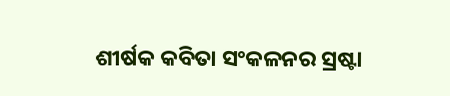ଶୀର୍ଷକ କବିତା ସଂକଳନର ସ୍ରଷ୍ଟା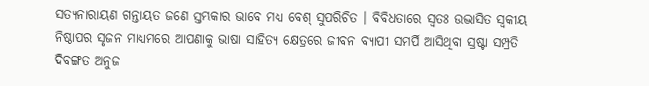ସତ୍ୟନାରାୟଣ ଗନ୍ତାୟତ ଜଣେ ସ୍ତମ୍ଭକାର ଭାବେ ମଧ୍ୟ ବେଶ୍ ସୁପରିଚିତ । ବିବିଧତାରେ ସ୍ୱତଃ ଉଦ୍ଭାସିତ ସ୍ୱକୀୟ ନିଷ୍ଠାପର ସୃଜନ ମାଧ୍ୟମରେ ଆପଣାକୁ ଭାଷା ସାହିତ୍ୟ କ୍ଷେତ୍ରରେ ଜୀବନ ବ୍ୟାପୀ ସମର୍ପି ଆସିଥିବା ସ୍ରଷ୍ଟା ସମ୍ପ୍ରତି ଦିବଙ୍ଗତ ଅନୁଜ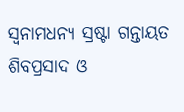ସ୍ୱନାମଧନ୍ୟ ସ୍ରଷ୍ଟା ଗନ୍ତାୟତ ଶିବପ୍ରସାଦ ଓ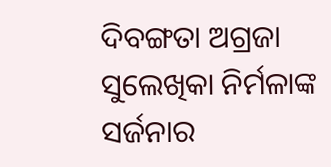ଦିବଙ୍ଗତା ଅଗ୍ରଜା ସୁଲେଖିକା ନିର୍ମଳାଙ୍କ ସର୍ଜନାର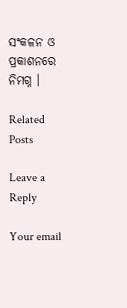ସଂକଳନ ଓ ପ୍ରକାଶନରେ ନିମଗ୍ନ ।

Related Posts

Leave a Reply

Your email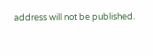address will not be published.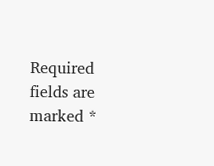Required fields are marked *